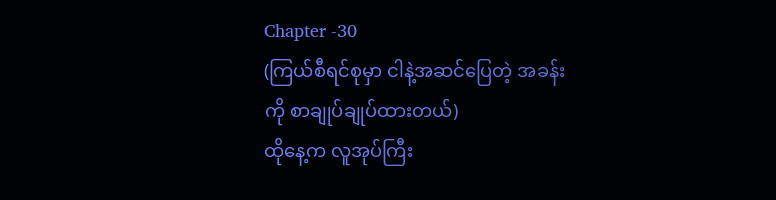Chapter -30
(ကြယ်စီရင်စုမှာ ငါနဲ့အဆင်ပြေတဲ့ အခန်းကို စာချုပ်ချုပ်ထားတယ်)
ထိုနေ့က လူအုပ်ကြီး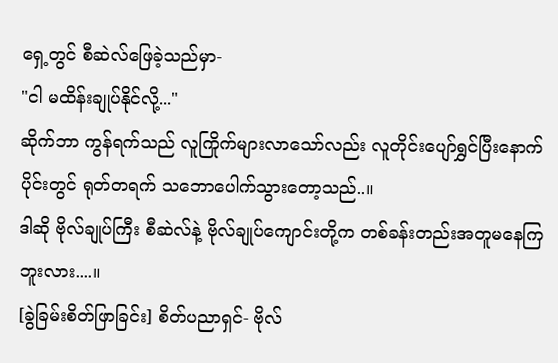ရှေ့တွင် စီဆဲလ်ဖြေခဲ့သည်မှာ-
"ငါ မထိန်းချုပ်နိုင်လို့..."
ဆိုက်ဘာ ကွန်ရက်သည် လူကြိုက်များလာသော်လည်း လူတိုင်းပျော်ရွှင်ပြီးနောက်ပိုင်းတွင် ရုတ်တရက် သဘောပေါက်သွားတော့သည်..။
ဒါဆို ဗိုလ်ချုပ်ကြီး စီဆဲလ်နဲ့ ဗိုလ်ချုပ်ကျောင်းတို့က တစ်ခန်းတည်းအတူမနေကြဘူးလား....။
[ခွဲခြမ်းစိတ်ဖြာခြင်း] စိတ်ပညာရှင်- ဗိုလ်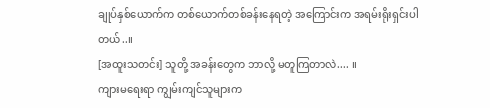ချုပ်နှစ်ယောက်က တစ်ယောက်တစ်ခန်းနေရတဲ့ အကြောင်းက အရမ်းရိုးရှင်းပါတယ်..။
[အထူးသတင်း] သူတို့ အခန်းတွေက ဘာလို့ မတူကြတာလဲ.... ။
ကျားမရေးရာ ကျွမ်းကျင်သူများက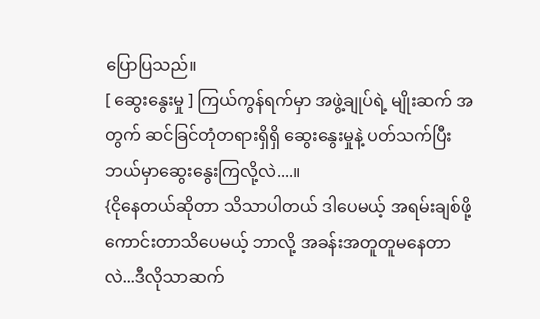ပြောပြသည်။
[ ဆွေးနွေးမှု ] ကြယ်ကွန်ရက်မှာ အဖွဲ့ချုပ်ရဲ့ မျိုးဆက် အတွက် ဆင်ခြင်တုံတရားရှိရှိ ဆွေးနွေးမှုနဲ့ ပတ်သက်ပြီး ဘယ်မှာဆွေးနွေးကြလို့လဲ....။
{ငိုနေတယ်ဆိုတာ သိသာပါတယ် ဒါပေမယ့် အရမ်းချစ်ဖို့ကောင်းတာသိပေမယ့် ဘာလို့ အခန်းအတူတူမနေတာလဲ...ဒီလိုသာဆက်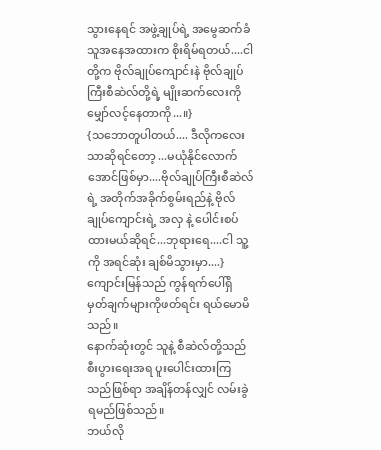သွားနေရင် အဖွဲ့ချုပ်ရဲ့ အမွေဆက်ခံသူအနေအထားက စိုးရိမ်ရတယ်....ငါတို့က ဗိုလ်ချုပ်ကျောင်းနဲ ဗိုလ်ချုပ်ကြီးစီဆဲလ်တို့ရဲ့ မျိုးဆက်လေးကို မျှော်လင့်နေတာကို...။}
{သဘောတူပါတယ်.... ဒီလိုကလေးသာဆိုရင်တော့ ...မယုံနိုင်လောက်အောင်ဖြစ်မှာ....ဗိုလ်ချုပ်ကြီးစီဆဲလ်ရဲ့ အတိုက်အခိုက်စွမ်းရည်နဲ့ ဗိုလ်ချုပ်ကျောင်းရဲ့ အလှ နဲ့ ပေါင်းစပ်ထားမယ်ဆိုရင်...ဘုရားရေ....ငါ သူ့ကို အရင်ဆုံး ချစ်မိသွားမှာ....}
ကျောင်းမြန်သည် ကွန်ရက်ပေါ်ရှိ မှတ်ချက်များကိုဖတ်ရင်း ရယ်မောမိသည်။
နောက်ဆုံးတွင် သူနဲ့ စီဆဲလ်တို့သည် စီးပွားရေးအရ ပူးပေါင်းထားကြသည်ဖြစ်ရာ အချိန်တန်လျှင် လမ်းခွဲရမည်ဖြစ်သည်။
ဘယ်လို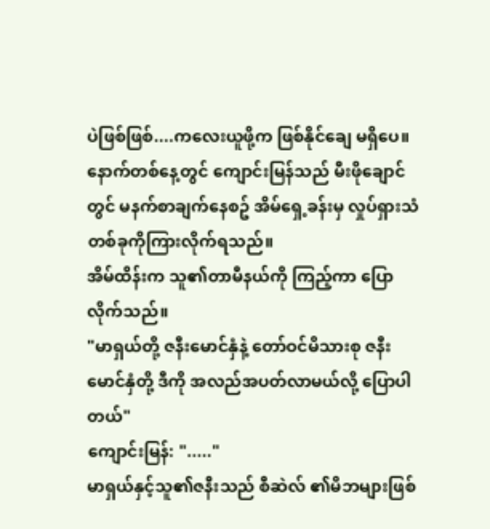ပဲဖြစ်ဖြစ်....ကလေးယူဖို့က ဖြစ်နိုင်ချေ မရှိပေ။
နောက်တစ်နေ့တွင် ကျောင်းမြန်သည် မီးဖိုချောင်တွင် မနက်စာချက်နေစဥ် အိမ်ရှေ့ခန်းမှ လှုပ်ရှားသံတစ်ခုကိုကြားလိုက်ရသည်။
အိမ်ထိန်းက သူ၏တာမီနယ်ကို ကြည့်ကာ ပြောလိုက်သည်။
"မာရှယ်တို့ ဇနီးမောင်နှံနဲ့ တော်ဝင်မိသားစု ဇနီးမောင်နှံတို့ ဒီကို အလည်အပတ်လာမယ်လို့ ပြောပါတယ်"
ကျောင်းမြန်: "....."
မာရှယ်နှင့်သူ၏ဇနီးသည် စီဆဲလ် ၏မိဘများဖြစ်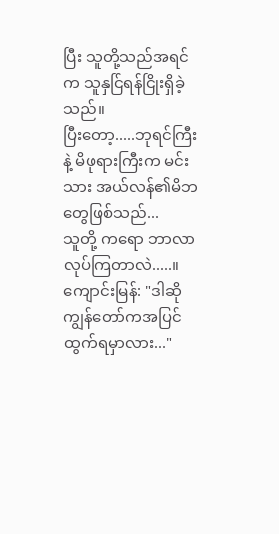ပြီး သူတို့သည်အရင်က သူနှင်ြရန်ငြိုးရှိခဲ့သည်။
ပြီးတော့.....ဘုရင်ကြီးနဲ့ မိဖုရားကြီးက မင်းသား အယ်လန်၏မိဘတွေဖြစ်သည်...
သူတို့ ကရော ဘာလာလုပ်ကြတာလဲ.....။
ကျောင်းမြန်: "ဒါဆို ကျွန်တော်ကအပြင်ထွက်ရမှာလား..."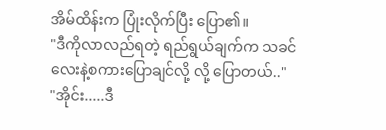အိမ်ထိန်းက ပြုံးလိုက်ပြီး ပြော၏။
"ဒီကိုလာလည်ရတဲ့ ရည်ရွယ်ချက်က သခင်လေးနဲ့စကားပြောချင်လို့ လို့ ပြောတယ်.."
"အိုင်း.....ဒီ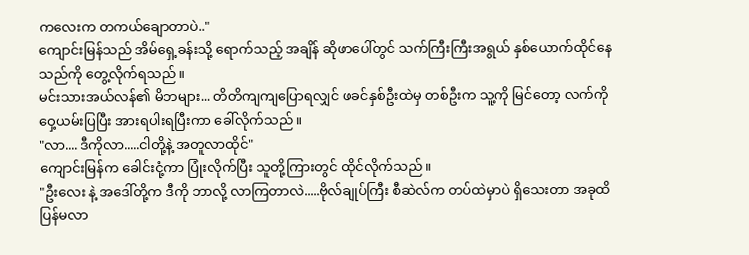ကလေးက တကယ်ချောတာပဲ.."
ကျောင်းမြန်သည် အိမ်ရှေ့ခန်းသို့ ရောက်သည့် အချိန် ဆိုဖာပေါ်တွင် သက်ကြီးကြီးအရွယ် နှစ်ယောက်ထိုင်နေသည်ကို တွေ့လိုက်ရသည်။
မင်းသားအယ်လန်၏ မိဘများ... တိတိကျကျပြောရလျှင် ဖခင်နှစ်ဦးထဲမှ တစ်ဦးက သူ့ကို မြင်တော့ လက်ကိုဝှေ့ယမ်းပြပြီး အားရပါးရပြီးကာ ခေါ်လိုက်သည်။
"လာ.... ဒီကိုလာ.....ငါတို့နဲ့ အတူလာထိုင်"
ကျောင်းမြန်က ခေါင်းငုံ့ကာ ပြုံးလိုက်ပြီး သူတို့ကြားတွင် ထိုင်လိုက်သည်။
"ဦးလေး နဲ့ အဒေါ်တို့က ဒီကို ဘာလို့ လာကြတာလဲ.....ဗိုလ်ချုပ်ကြီး စီဆဲလ်က တပ်ထဲမှာပဲ ရှိသေးတာ အခုထိပြန်မလာ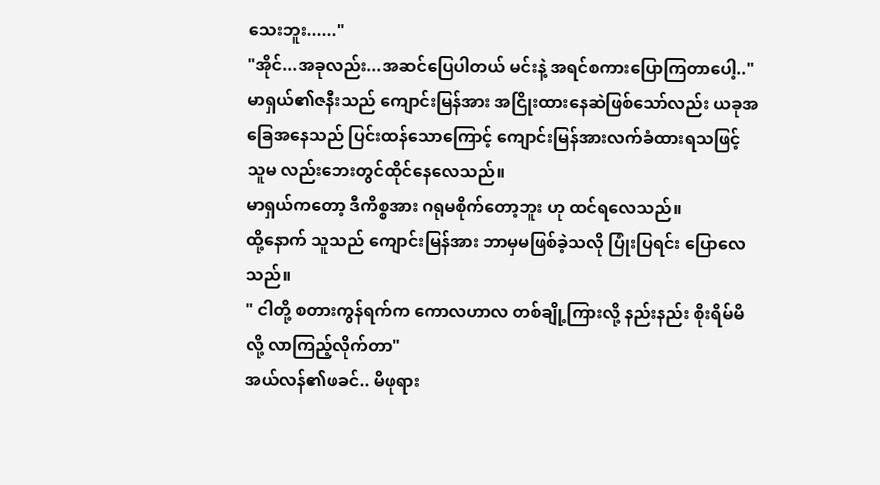သေးဘူး......"
"အိုင်...အခုလည်း...အဆင်ပြေပါတယ် မင်းနဲ့ အရင်စကားပြောကြတာပေါ့.."
မာရှယ်၏ဇနီးသည် ကျောင်းမြန်အား အငြိုးထားနေဆဲဖြစ်သော်လည်း ယခုအခြေအနေသည် ပြင်းထန်သောကြောင့် ကျောင်းမြန်အားလက်ခံထားရသဖြင့် သူမ လည်းဘေးတွင်ထိုင်နေလေသည်။
မာရှယ်ကတော့ ဒီကိစ္စအား ဂရုမစိုက်တော့ဘူး ဟု ထင်ရလေသည်။
ထို့နောက် သူသည် ကျောင်းမြန်အား ဘာမှမဖြစ်ခဲ့သလို ပြုံးပြရင်း ပြောလေသည်။
" ငါတို့ စတားကွန်ရက်က ကောလဟာလ တစ်ချို့ကြားလို့ နည်းနည်း စိုးရိမ်မိလို့ လာကြည့်လိုက်တာ"
အယ်လန်၏ဖခင်.. မိဖုရား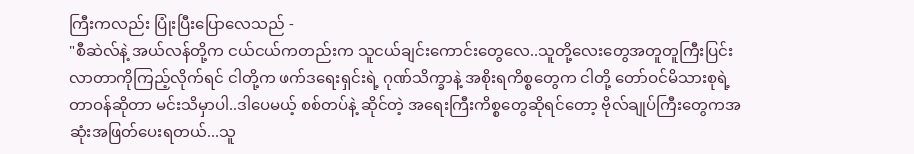ကြီးကလည်း ပြုံးပြီးပြောလေသည် -
"စီဆဲလ်နဲ့ အယ်လန်တို့က ငယ်ငယ်ကတည်းက သူငယ်ချင်းကောင်းတွေလေ..သူတို့လေးတွေအတူတူကြီးပြင်းလာတာကိုကြည့်လိုက်ရင် ငါတို့က ဖက်ဒရေးရှင်းရဲ့ ဂုဏ်သိက္ခာနဲ့ အစိုးရကိစ္စတွေက ငါတို့ တော်ဝင်မိသားစုရဲ့ တာဝန်ဆိုတာ မင်းသိမှာပါ..ဒါပေမယ့် စစ်တပ်နဲ့ ဆိုင်တဲ့ အရေးကြီးကိစ္စတွေဆိုရင်တော့ ဗိုလ်ချုပ်ကြီးတွေကအဆုံးအဖြတ်ပေးရတယ်...သူ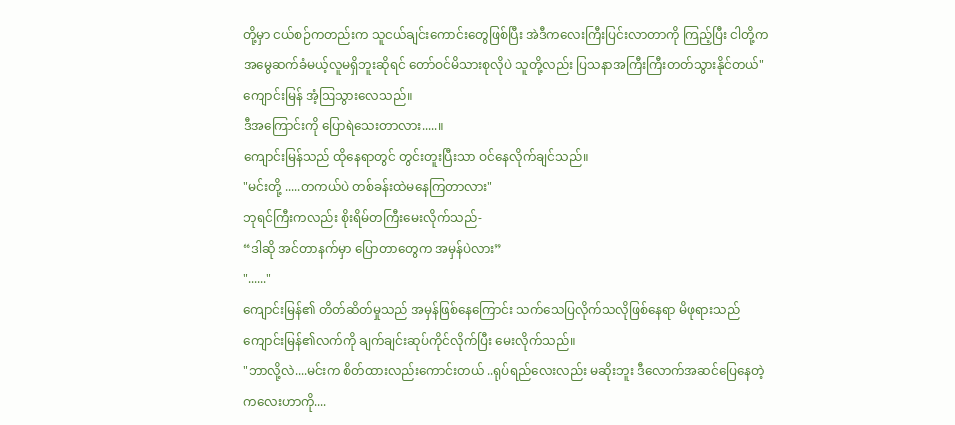တို့မှာ ငယ်စဉ်ကတည်းက သူငယ်ချင်းကောင်းတွေဖြစ်ပြီး အဲဒီကလေးကြီးပြင်းလာတာကို ကြည့်ပြီး ငါတို့က အမွေဆက်ခံမယ့်လူမရှိဘူးဆိုရင် တော်ဝင်မိသားစုလိုပဲ သူတို့လည်း ပြသနာအကြီးကြီးတတ်သွားနိုင်တယ်"
ကျောင်းမြန် အံ့ဩသွားလေသည်။
ဒီအကြောင်းကို ပြောရဲသေးတာလား.....။
ကျောင်းမြန်သည် ထိုနေရာတွင် တွင်းတူးပြီးသာ ဝင်နေလိုက်ချင်သည်။
"မင်းတို့ .....တကယ်ပဲ တစ်ခန်းထဲမနေကြတာလား"
ဘုရင်ကြီးကလည်း စိုးရိမ်တကြီးမေးလိုက်သည်-
“ဒါဆို အင်တာနက်မှာ ပြောတာတွေက အမှန်ပဲလား”
"......"
ကျောင်းမြန်၏ တိတ်ဆိတ်မှုသည် အမှန်ဖြစ်နေကြောင်း သက်သေပြလိုက်သလိုဖြစ်နေရာ မိဖုရားသည် ကျောင်းမြန်၏လက်ကို ချက်ချင်းဆုပ်ကိုင်လိုက်ပြီး မေးလိုက်သည်။
"ဘာလို့လဲ....မင်းက စိတ်ထားလည်းကောင်းတယ် ..ရုပ်ရည်လေးလည်း မဆိုးဘူး ဒီလောက်အဆင်ပြေနေတဲ့ကလေးဟာကို....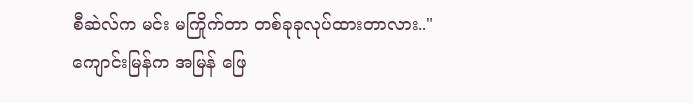စီဆဲလ်က မင်း မကြိုက်တာ တစ်ခုခုလုပ်ထားတာလား.."
ကျောင်းမြန်က အမြန် ဖြေ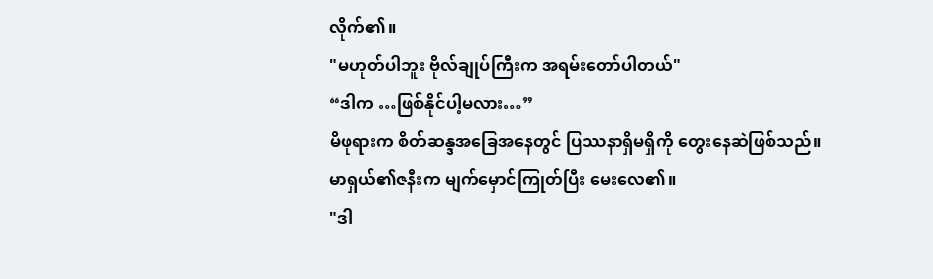လိုက်၏။
"မဟုတ်ပါဘူး ဗိုလ်ချုပ်ကြီးက အရမ်းတော်ပါတယ်"
“ဒါက …ဖြစ်နိုင်ပါ့မလား…”
မိဖုရားက စိတ်ဆန္ဒအခြေအနေတွင် ပြဿနာရှိမရှိကို တွေးနေဆဲဖြစ်သည်။
မာရှယ်၏ဇနီးက မျက်မှောင်ကြုတ်ပြီး မေးလေ၏။
"ဒါ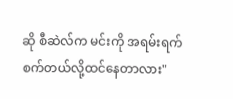ဆို စီဆဲလ်က မင်းကို အရမ်းရက်စက်တယ်လို့ထင်နေတာလား"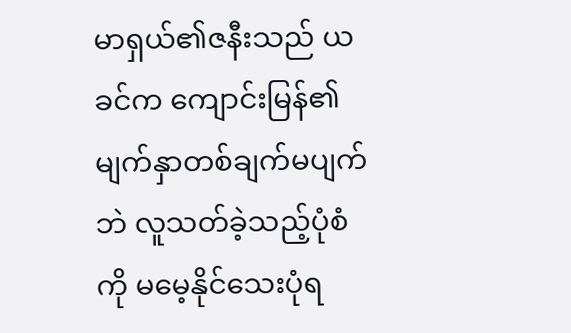မာရှယ်၏ဇနီးသည် ယခင်က ကျောင်းမြန်၏ မျက်နှာတစ်ချက်မပျက်ဘဲ လူသတ်ခဲ့သည့်ပုံစံကို မမေ့နိုင်သေးပုံရ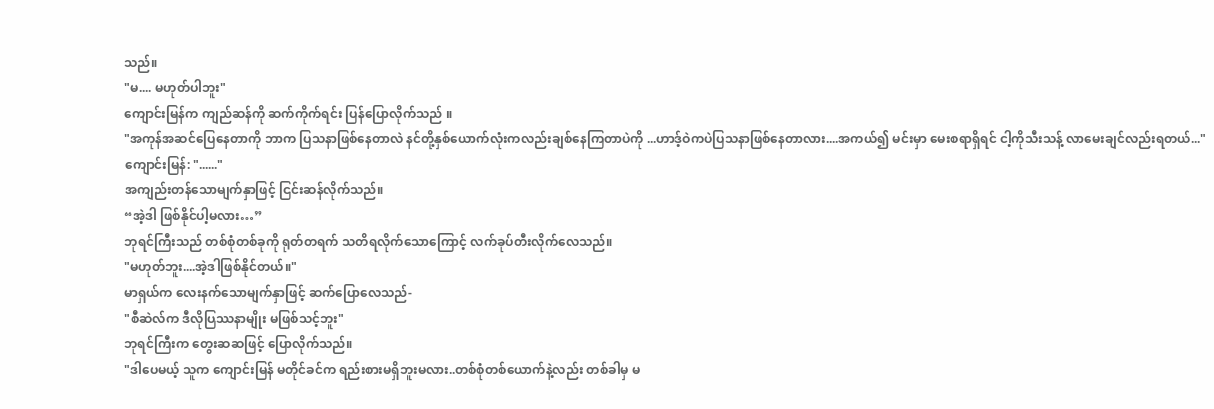သည်။
"မ.... မဟုတ်ပါဘူး"
ကျောင်းမြန်က ကျည်ဆန်ကို ဆက်ကိုက်ရင်း ပြန်ပြောလိုက်သည် ။
"အကုန်အဆင်ပြေနေတာကို ဘာက ပြသနာဖြစ်နေတာလဲ နင်တို့နှစ်ယောက်လုံးကလည်းချစ်နေကြတာပဲကို ...ဟာဒ့်ဝဲကပဲပြသနာဖြစ်နေတာလား....အကယ်၍ မင်းမှာ မေးစရာရှိရင် ငါ့ကိုသီးသန့် လာမေးချင်လည်းရတယ်..."
ကျောင်းမြန်: "......"
အကျည်းတန်သောမျက်နှာဖြင့် ငြင်းဆန်လိုက်သည်။
“အဲ့ဒါ ဖြစ်နိုင်ပါ့မလား…”
ဘုရင်ကြီးသည် တစ်စုံတစ်ခုကို ရုတ်တရက် သတိရလိုက်သောကြောင့် လက်ခုပ်တီးလိုက်လေသည်။
"မဟုတ်ဘူး....အဲ့ဒါဖြစ်နိုင်တယ်။"
မာရှယ်က လေးနက်သောမျက်နှာဖြင့် ဆက်ပြောလေသည်-
"စီဆဲလ်က ဒီလိုပြဿနာမျိုး မဖြစ်သင့်ဘူး"
ဘုရင်ကြီးက တွေးဆဆဖြင့် ပြောလိုက်သည်။
"ဒါပေမယ့် သူက ကျောင်းမြန် မတိုင်ခင်က ရည်းစားမရှိဘူးမလား..တစ်စုံတစ်ယောက်နဲ့လည်း တစ်ခါမှ မ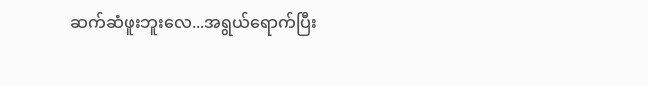ဆက်ဆံဖူးဘူးလေ...အရွယ်ရောက်ပြီး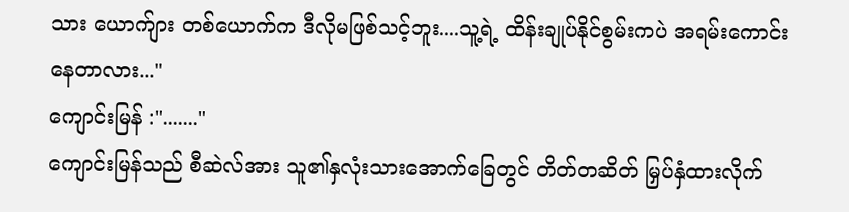သား ယောက်ျား တစ်ယောက်က ဒီလိုမဖြစ်သင့်ဘူး....သူ့ရဲ့ ထိန်းချုပ်နိုင်စွမ်းကပဲ အရမ်းကောင်းနေတာလား..."
ကျောင်းမြန် :"......."
ကျောင်းမြန်သည် စီဆဲလ်အား သူ၏နှလုံးသားအောက်ခြေတွင် တိတ်တဆိတ် မြှပ်နှံထားလိုက်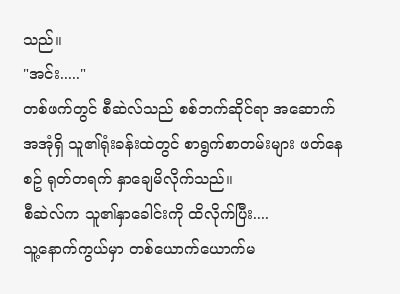သည်။
"အင်း....."
တစ်ဖက်တွင် စီဆဲလ်သည် စစ်ဘက်ဆိုင်ရာ အဆောက်အအုံရှိ သူ၏ရုံးခန်းထဲတွင် စာရွက်စာတမ်းများ ဖတ်နေစဥ် ရုတ်တရက် နှာချေမိလိုက်သည်။
စီဆဲလ်က သူ၏နှာခေါင်းကို ထိလိုက်ပြီး....
သူ့နောက်ကွယ်မှာ တစ်ယောက်ယောက်မ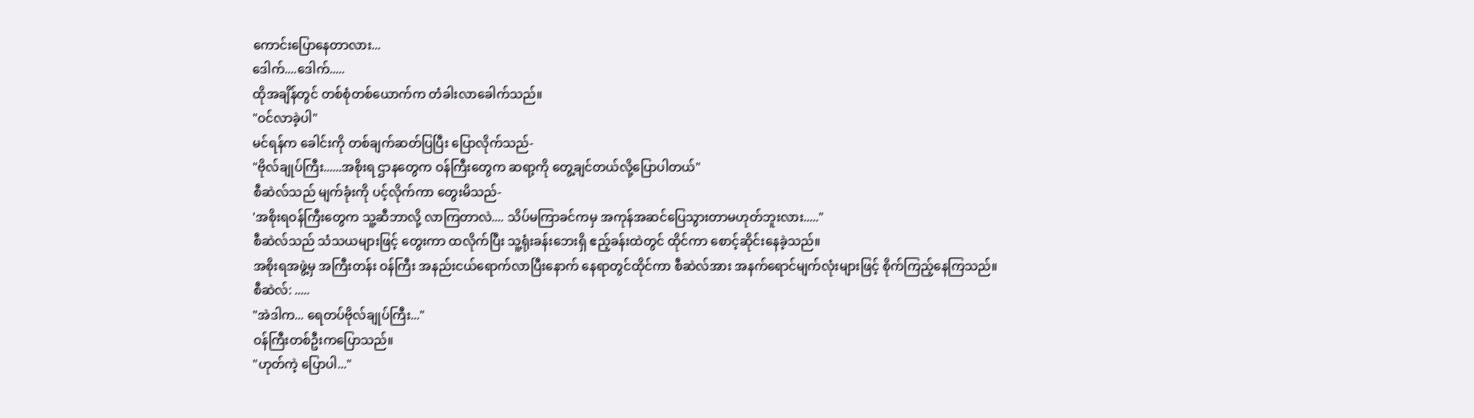ကောင်းပြောနေတာလား...
ဒေါက်....ဒေါက်.....
ထိုအချိန်တွင် တစ်စုံတစ်ယောက်က တံခါးလာခေါက်သည်။
"ဝင်လာခဲ့ပါ"
မင်ရန်က ခေါင်းကို တစ်ချက်ဆတ်ပြပြီး ပြောလိုက်သည်-
"ဗိုလ်ချုပ်ကြီး......အစိုးရ ဌာနတွေက ဝန်ကြီးတွေက ဆရာ့ကို တွေ့ချင်တယ်လို့ပြောပါတယ်"
စီဆဲလ်သည် မျက်ခုံးကို ပင့်လိုက်ကာ တွေးမိသည်-
'အစိုးရဝန်ကြီးတွေက သူ့ဆီဘာလို့ လာကြတာလဲ.... သိပ်မကြာခင်ကမှ အကုန်အဆင်ပြေသွားတာမဟုတ်ဘူးလား....."
စီဆဲလ်သည် သံသယများဖြင့် တွေးကာ ထလိုက်ပြီး သူ့ရုံးခန်းဘေးရှိ ဧည့်ခန်းထဲတွင် ထိုင်ကာ စောင့်ဆိုင်းနေခဲ့သည်။
အစိုးရအဖွဲ့မှ အကြီးတန်း ဝန်ကြီး အနည်းငယ်ရောက်လာပြီးနောက် နေရာတွင်ထိုင်ကာ စီဆဲလ်အား အနက်ရောင်မျက်လုံးများဖြင့် စိုက်ကြည့်နေကြသည်။
စီဆဲလ်: .....
"အဲဒါက... ရေတပ်ဗိုလ်ချုပ်ကြီး..."
ဝန်ကြီးတစ်ဦးကပြောသည်။
"ဟုတ်ကဲ့ ပြောပါ..."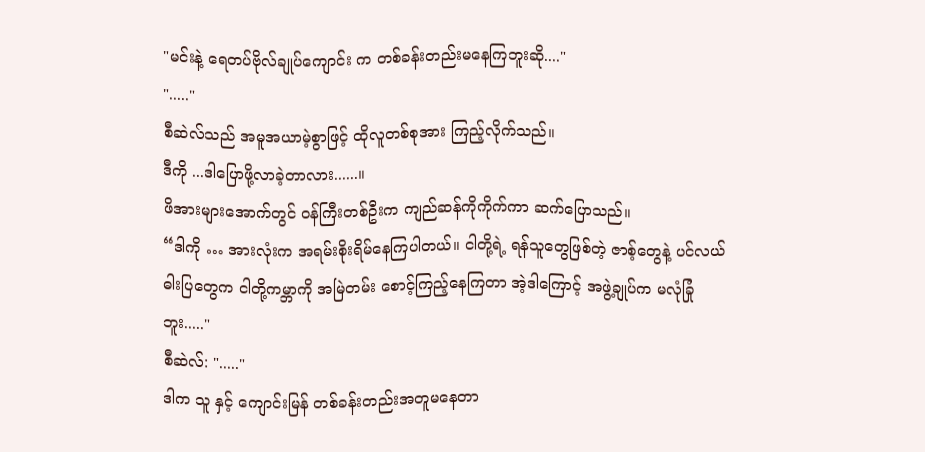"မင်းနဲ့ ရေတပ်ဗိုလ်ချုပ်ကျောင်း က တစ်ခန်းတည်းမနေကြဘူးဆို...."
"....."
စီဆဲလ်သည် အမူအယာမဲ့စွာဖြင့် ထိုလူတစ်စုအား ကြည့်လိုက်သည်။
ဒီကို ...ဒါပြောဖို့လာခဲ့တာလား......။
ဖိအားများအောက်တွင် ဝန်ကြီးတစ်ဦးက ကျည်ဆန်ကိုကိုက်ကာ ဆက်ပြောသည်။
“ဒါကို … အားလုံးက အရမ်းစိုးရိမ်နေကြပါတယ်။ ငါတို့ရဲ့ ရန်သူတွေဖြစ်တဲ့ ဇာစ့်တွေနဲ့ ပင်လယ်ဓါးပြတွေက ငါတို့ကမ္ဘာကို အမြဲတမ်း စောင့်ကြည့်နေကြတာ အဲ့ဒါကြောင့် အဖွဲ့ချုပ်က မလုံခြုံဘူး....."
စီဆဲလ်: "....."
ဒါက သူ နှင့် ကျောင်းမြန် တစ်ခန်းတည်းအတူမနေတာ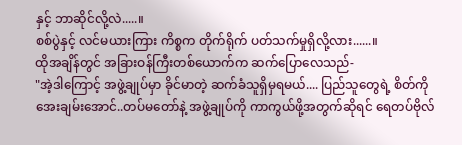နှင့် ဘာဆိုင်လို့လဲ.....။
စစ်ပွဲနှင့် လင်မယားကြား ကိစ္စက တိုက်ရိုက် ပတ်သက်မှုရှိလို့လား......။
ထိုအချိန်တွင် အခြားဝန်ကြီးတစ်ယောက်က ဆက်ပြောလေသည်-
"အဲ့ဒါကြောင့် အဖွဲ့ချုပ်မှာ ခိုင်မာတဲ့ ဆက်ခံသူရှိမှရမယ်.... ပြည်သူတွေရဲ့ စိတ်ကို အေးချမ်းအောင်..တပ်မတော်နဲ့ အဖွဲ့ချုပ်ကို ကာကွယ်ဖို့အတွက်ဆိုရင် ရေတပ်ဗိုလ်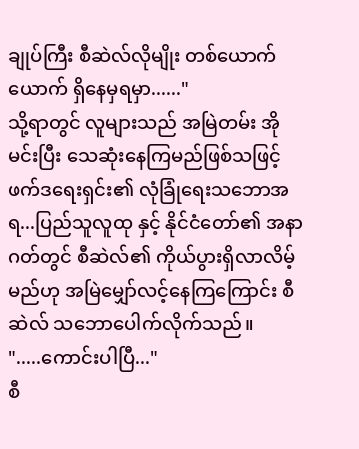ချုပ်ကြီး စီဆဲလ်လိုမျိုး တစ်ယောက်ယောက် ရှိနေမှရမှာ......"
သို့ရာတွင် လူများသည် အမြဲတမ်း အိုမင်းပြီး သေဆုံးနေကြမည်ဖြစ်သဖြင့် ဖက်ဒရေးရှင်း၏ လုံခြုံရေးသဘောအရ...ပြည်သူလူထု နှင့် နိုင်ငံတော်၏ အနာဂတ်တွင် စီဆဲလ်၏ ကိုယ်ပွားရှိလာလိမ့်မည်ဟု အမြဲမျှော်လင့်နေကြကြောင်း စီဆဲလ် သဘောပေါက်လိုက်သည်။
".....ကောင်းပါပြီ..."
စီ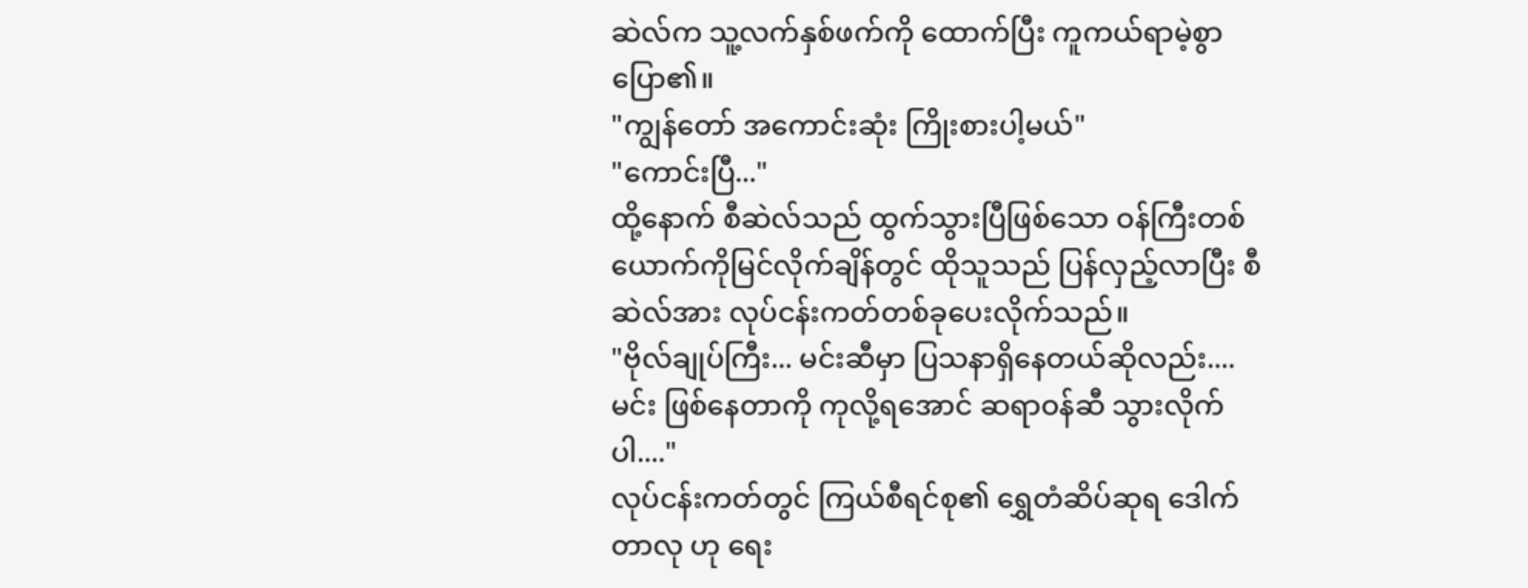ဆဲလ်က သူ့လက်နှစ်ဖက်ကို ထောက်ပြီး ကူကယ်ရာမဲ့စွာ ပြော၏။
"ကျွန်တော် အကောင်းဆုံး ကြိုးစားပါ့မယ်"
"ကောင်းပြီ..."
ထို့နောက် စီဆဲလ်သည် ထွက်သွားပြီဖြစ်သော ဝန်ကြီးတစ်ယောက်ကိုမြင်လိုက်ချိန်တွင် ထိုသူသည် ပြန်လှည့်လာပြီး စီဆဲလ်အား လုပ်ငန်းကတ်တစ်ခုပေးလိုက်သည်။
"ဗိုလ်ချုပ်ကြီး... မင်းဆီမှာ ပြသနာရှိနေတယ်ဆိုလည်း....မင်း ဖြစ်နေတာကို ကုလို့ရအောင် ဆရာဝန်ဆီ သွားလိုက်ပါ...."
လုပ်ငန်းကတ်တွင် ကြယ်စီရင်စု၏ ရွှေတံဆိပ်ဆုရ ဒေါက်တာလု ဟု ရေး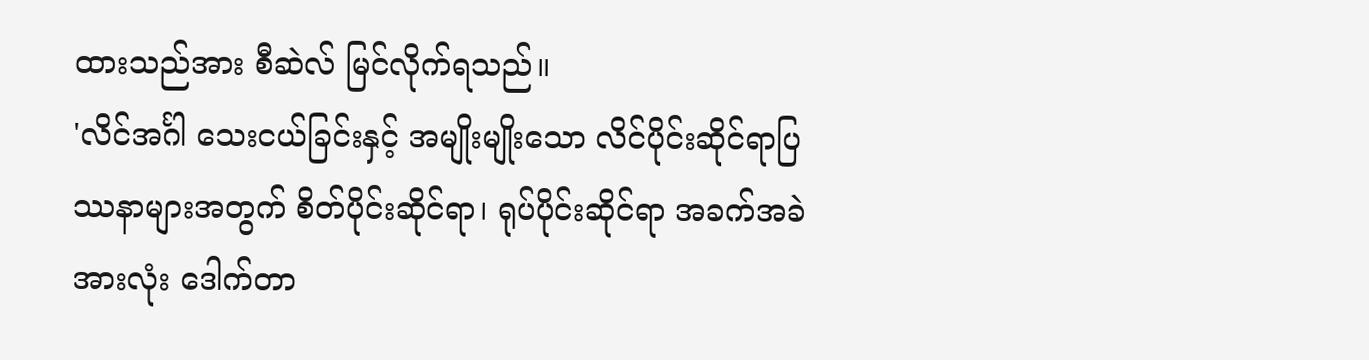ထားသည်အား စီဆဲလ် မြင်လိုက်ရသည်။
'လိင်အင်္ဂါ သေးငယ်ခြင်းနှင့် အမျိုးမျိုးသော လိင်ပိုင်းဆိုင်ရာပြဿနာများအတွက် စိတ်ပိုင်းဆိုင်ရာ၊ ရုပ်ပိုင်းဆိုင်ရာ အခက်အခဲအားလုံး ဒေါက်တာ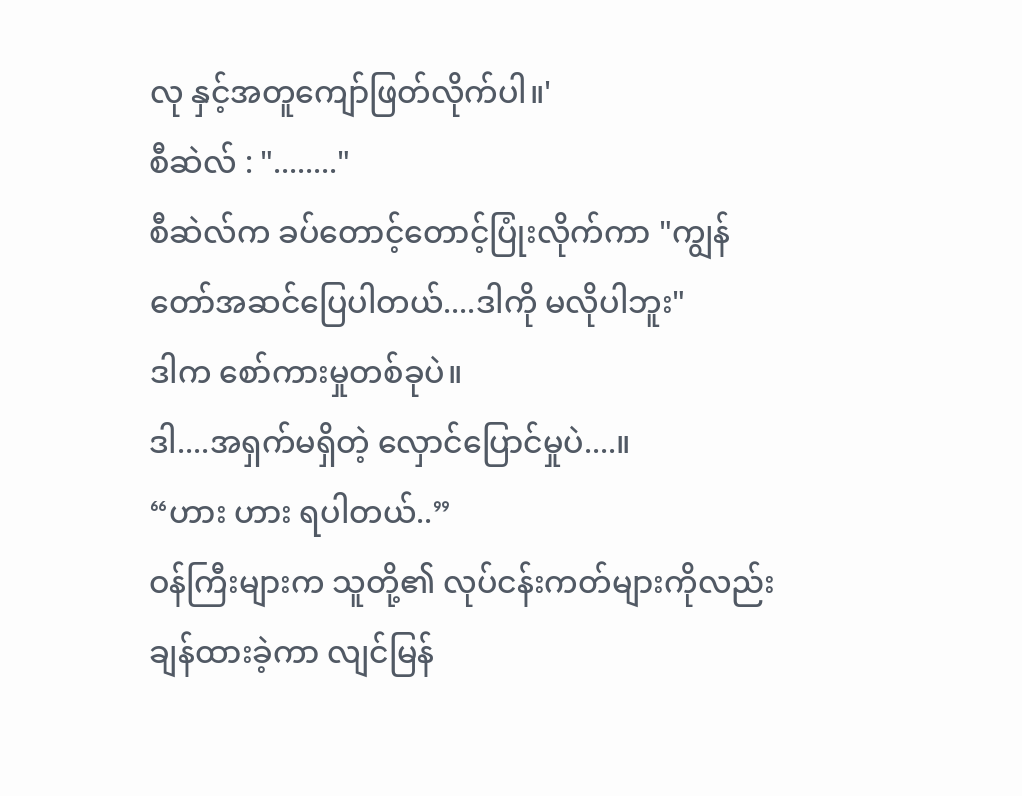လု နှင့်အတူကျော်ဖြတ်လိုက်ပါ။'
စီဆဲလ် : "........"
စီဆဲလ်က ခပ်တောင့်တောင့်ပြုံးလိုက်ကာ "ကျွန်တော်အဆင်ပြေပါတယ်....ဒါကို မလိုပါဘူး"
ဒါက စော်ကားမှုတစ်ခုပဲ။
ဒါ....အရှက်မရှိတဲ့ လှောင်ပြောင်မှုပဲ....။
“ဟား ဟား ရပါတယ်..”
ဝန်ကြီးများက သူတို့၏ လုပ်ငန်းကတ်များကိုလည်း ချန်ထားခဲ့ကာ လျင်မြန်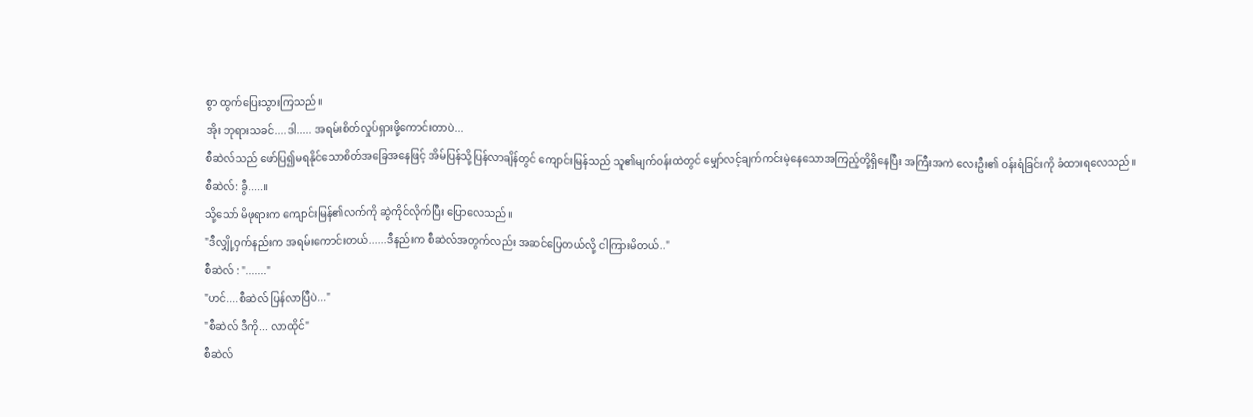စွာ ထွက်ပြေးသွားကြသည်။
အိုး ဘုရားသခင်....ဒါ..... အရမ်းစိတ်လှုပ်ရှားဖို့ကောင်းတာပဲ...
စီဆဲလ်သည် ဖော်ပြ၍မရနိုင်သောစိတ်အခြေအနေဖြင့် အိမ်ပြန်သို့ပြန်လာချိန်တွင် ကျောင်းမြန်သည် သူ၏မျက်ဝန်းထဲတွင် မျှော်လင့်ချက်ကင်းမဲ့နေသောအကြည့်တို့ရှိနေပြီး အကြီးအကဲ လေးဦး၏ ဝန်းရံခြင်းကို ခံထားရလေသည်။
စီဆဲလ်: ခွီ.....။
သို့သော် မိဖုရားက ကျောင်းမြန်၏လက်ကို ဆွဲကိုင်လိုက်ပြီး ပြောလေသည်။
"ဒီလျှို့ဝှက်နည်းက အရမ်းကောင်းတယ်......ဒီနည်းက စီဆဲလ်အတွက်လည်း အဆင်ပြေတယ်လို့ ငါကြားမိတယ်.."
စီဆဲလ် : "......."
"ဟင်....စီဆဲလ် ပြန်လာပြီပဲ..."
"စီဆဲလ် ဒီကို... လာထိုင်"
စီဆဲလ်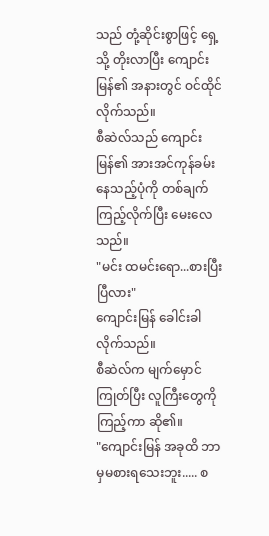သည် တုံ့ဆိုင်းစွာဖြင့် ရှေ့သို့ တိုးလာပြီး ကျောင်းမြန်၏ အနားတွင် ဝင်ထိုင်လိုက်သည်။
စီဆဲလ်သည် ကျောင်းမြန်၏ အားအင်ကုန်ခမ်းနေသည့်ပုံကို တစ်ချက်ကြည့်လိုက်ပြီး မေးလေသည်။
"မင်း ထမင်းရော...စားပြီးပြီလား"
ကျောင်းမြန် ခေါင်းခါလိုက်သည်။
စီဆဲလ်က မျက်မှောင်ကြုတ်ပြီး လူကြီးတွေကို ကြည့်ကာ ဆို၏။
"ကျောင်းမြန် အခုထိ ဘာမှမစားရသေးဘူး..... စ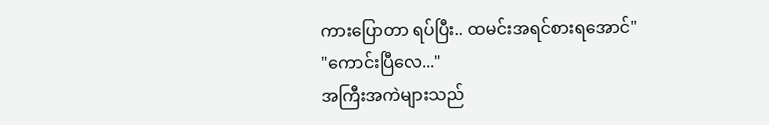ကားပြောတာ ရပ်ပြီး.. ထမင်းအရင်စားရအောင်"
"ကောင်းပြီလေ..."
အကြီးအကဲများသည်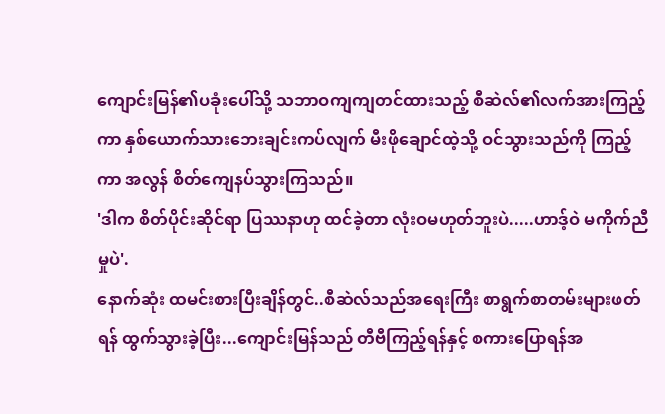ကျောင်းမြန်၏ပခုံးပေါ်သို့ သဘာဝကျကျတင်ထားသည့် စီဆဲလ်၏လက်အားကြည့်ကာ နှစ်ယောက်သားဘေးချင်းကပ်လျက် မီးဖိုချောင်ထဲ့သို့ ဝင်သွားသည်ကို ကြည့်ကာ အလွန် စိတ်ကျေနပ်သွားကြသည်။
'ဒါက စိတ်ပိုင်းဆိုင်ရာ ပြဿနာဟု ထင်ခဲ့တာ လုံးဝမဟုတ်ဘူးပဲ.....ဟာဒ့်ဝဲ မကိုက်ညီမှုပဲ'.
နောက်ဆုံး ထမင်းစားပြီးချိန်တွင်..စီဆဲလ်သည်အရေးကြီး စာရွက်စာတမ်းများဖတ်ရန် ထွက်သွားခဲ့ပြီး...ကျောင်းမြန်သည် တီဗီကြည့်ရန်နှင့် စကားပြောရန်အ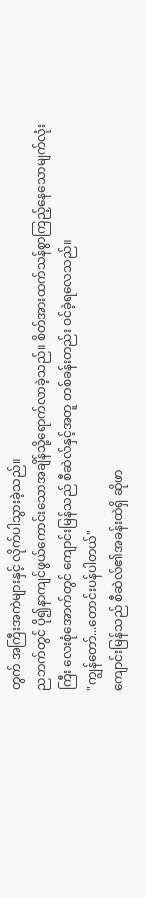တွက် အကြီးအကဲများနှင့် လိုက်ပါသွားခဲ့သည်။
ညဘက်တွင် ပို၍နာကျင်ဖွယ်ကောင်းသောအချိန်သို့ရောက်လာခဲ့သည်။ စိတ်အားထက်သန်စွာကြည့်နေသောမျက်လုံးကြီး လေးစုံအောက်တွင် ကျောင်းမြန်သည် စီဆဲလ်နှင့်အတူ တစ်ခန်းတည်း ဝင်ခဲ့ရလေသည်။
"ကျွန်တော်...တောင်းပန်ပါတယ်"
ကျောင်းမြန်သည် စီဆဲလ်၏အခန်းထဲရှိ ဆိုဖာ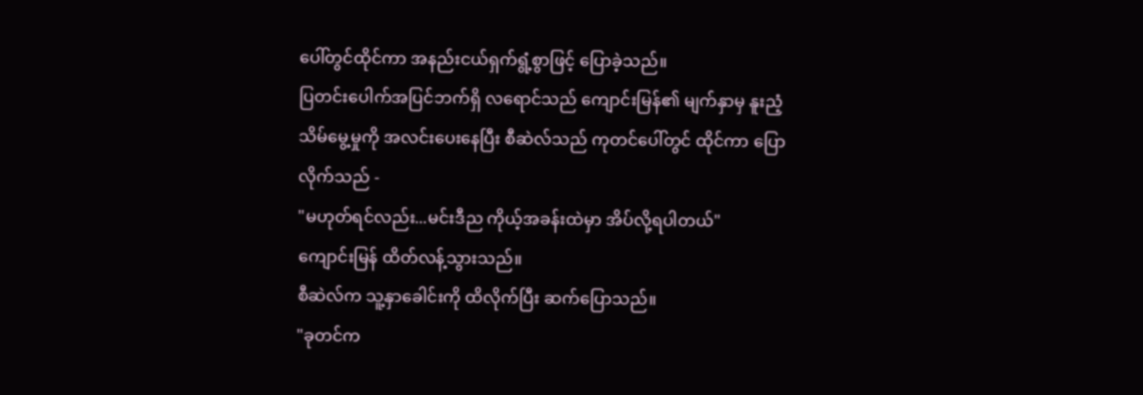ပေါ်တွင်ထိုင်ကာ အနည်းငယ်ရှက်ရွံ့စွာဖြင့် ပြောခဲ့သည်။
ပြတင်းပေါက်အပြင်ဘက်ရှိ လရောင်သည် ကျောင်းမြန်၏ မျက်နှာမှ နူးညံ့သိမ်မွေ့မှုကို အလင်းပေးနေပြီး စီဆဲလ်သည် ကုတင်ပေါ်တွင် ထိုင်ကာ ပြောလိုက်သည် -
"မဟုတ်ရင်လည်း...မင်းဒီည ကိုယ့်အခန်းထဲမှာ အိပ်လို့ရပါတယ်"
ကျောင်းမြန် ထိတ်လန့်သွားသည်။
စီဆဲလ်က သူ့နှာခေါင်းကို ထိလိုက်ပြီး ဆက်ပြောသည်။
"ခုတင်က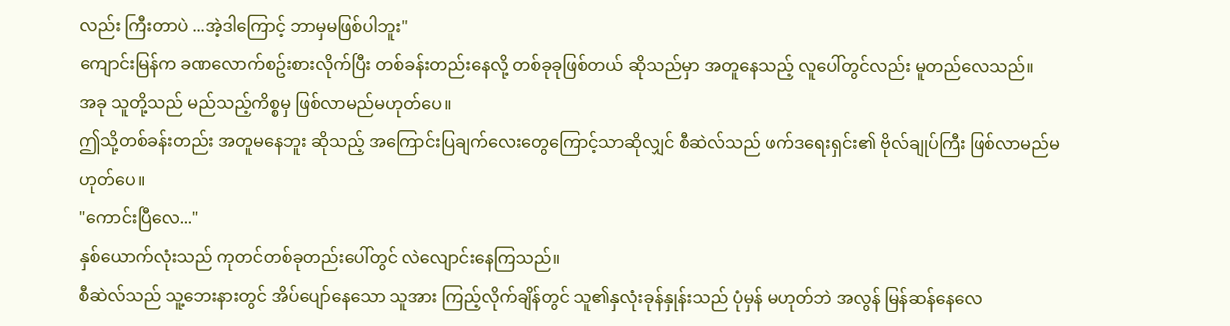လည်း ကြီးတာပဲ ...အဲ့ဒါကြောင့် ဘာမှမဖြစ်ပါဘူး"
ကျောင်းမြန်က ခဏလောက်စဥ်းစားလိုက်ပြီး တစ်ခန်းတည်းနေလို့ တစ်ခုခုဖြစ်တယ် ဆိုသည်မှာ အတူနေသည့် လူပေါ်တွင်လည်း မူတည်လေသည်။
အခု သူတို့သည် မည်သည့်ကိစ္စမှ ဖြစ်လာမည်မဟုတ်ပေ။
ဤသို့တစ်ခန်းတည်း အတူမနေဘူး ဆိုသည့် အကြောင်းပြချက်လေးတွေကြောင့်သာဆိုလျှင် စီဆဲလ်သည် ဖက်ဒရေးရှင်း၏ ဗိုလ်ချုပ်ကြီး ဖြစ်လာမည်မဟုတ်ပေ။
"ကောင်းပြီလေ..."
နှစ်ယောက်လုံးသည် ကုတင်တစ်ခုတည်းပေါ်တွင် လဲလျောင်းနေကြသည်။
စီဆဲလ်သည် သူ့ဘေးနားတွင် အိပ်ပျော်နေသော သူအား ကြည့်လိုက်ချိန်တွင် သူ၏နှလုံးခုန်နှုန်းသည် ပုံမှန် မဟုတ်ဘဲ အလွန် မြန်ဆန်နေလေ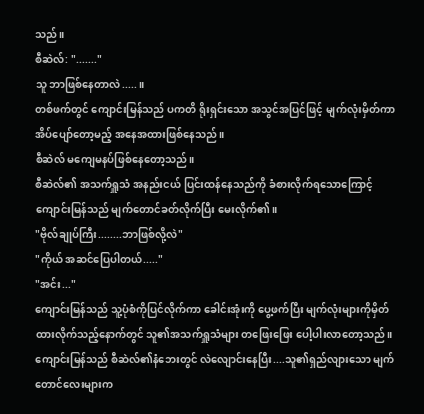သည်။
စီဆဲလ်: "......."
သူ ဘာဖြစ်နေတာလဲ.....။
တစ်ဖက်တွင် ကျောင်းမြန်သည် ပကတိ ရိုးရှင်းသော အသွင်အပြင်ဖြင့် မျက်လုံးမှိတ်ကာ အိပ်ပျော်တော့မည့် အနေအထားဖြစ်နေသည်။
စီဆဲလ် မကျေမနပ်ဖြစ်နေတော့သည်။
စီဆဲလ်၏ အသက်ရှူသံ အနည်းငယ် ပြင်းထန်နေသည်ကို ခံစားလိုက်ရသောကြောင့် ကျောင်းမြန်သည် မျက်တောင်ခတ်လိုက်ပြီး မေးလိုက်၏။
"ဗိုလ်ချုပ်ကြီး........ဘာဖြစ်လို့လဲ"
"ကိုယ် အဆင်ပြေပါတယ်....."
"အင်း..."
ကျောင်းမြန်သည် သူ့ပုံစံကိုပြင်လိုက်ကာ ခေါင်းအုံးကို ပွေ့ဖက်ပြီး မျက်လုံးများကိုမှိတ်ထားလိုက်သည့်နောက်တွင် သူ၏အသက်ရှူသံများ တဖြေးဖြေး ပေါ့ပါးလာတော့သည်။
ကျောင်းမြန်သည် စီဆဲလ်၏နံဘေးတွင် လဲလျောင်းနေပြီး....သူ၏ရှည်လျားသော မျက်တောင်လေးများက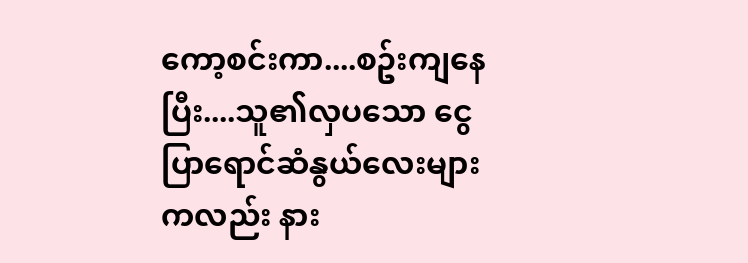ကော့စင်းကာ....စဥ်းကျနေပြီး....သူ၏လှပသော ငွေပြာရောင်ဆံနွယ်လေးများကလည်း နား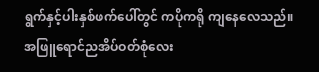ရွက်နှင့်ပါးနှစ်ဖက်ပေါ်တွင် ကပိုကရို ကျနေလေသည်။
အဖြူရောင်ညအိပ်ဝတ်စုံလေး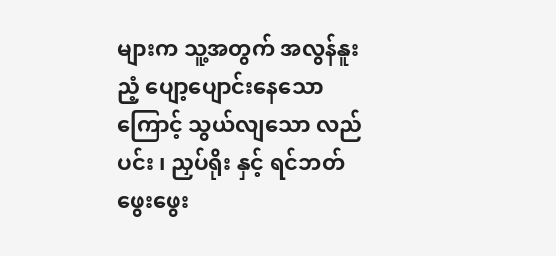များက သူ့အတွက် အလွန်နူးညံ့ ပျော့ပျောင်းနေသောကြောင့် သွယ်လျသော လည်ပင်း ၊ ညှပ်ရိုး နှင့် ရင်ဘတ် ဖွေးဖွေး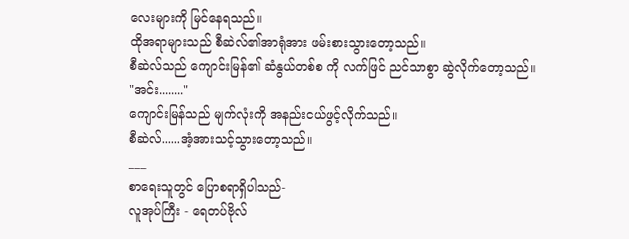လေးများကို မြင်နေရသည်။
ထိုအရာများသည် စီဆဲလ်၏အာရုံအား ဖမ်းစားသွားတော့သည်။
စီဆဲလ်သည် ကျောင်းမြန်၏ ဆံနွယ်တစ်စ ကို လက်ဖြင် ညင်သာစွာ ဆွဲလိုက်တော့သည်။
"အင်း........"
ကျောင်းမြန်သည် မျက်လုံးကို အနည်းငယ်ဖွင့်လိုက်သည်။
စီဆဲလ်......အံ့အားသင့်သွားတော့သည်။
___
စာရေးသူတွင် ပြောစရာရှိပါသည်-
လူအုပ်ကြီး - ရေတပ်ဗိုလ်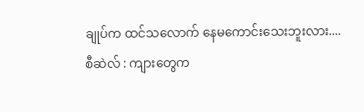ချုပ်က ထင်သလောက် နေမကောင်းသေးဘူးလား....
စီဆဲလ် : ကျားတွေက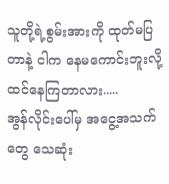သူတို့ရဲ့စွမ်းအားကို ထုတ်မပြတာနဲ့ ငါက နေမကောင်းဘူးလို့ ထင်နေကြတာလား.....
အွန်လိုင်းပေါ်မှ အငွေ့အသက်တွေ သေဆုံး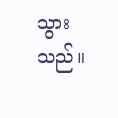သွားသည်။